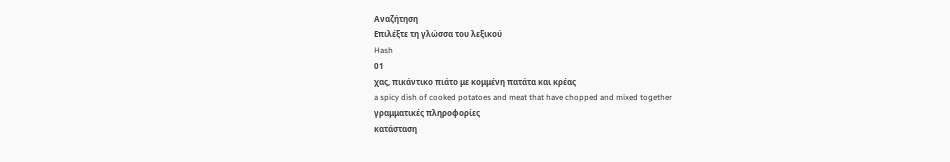Αναζήτηση
Επιλέξτε τη γλώσσα του λεξικού
Hash
01
χας, πικάντικο πιάτο με κομμένη πατάτα και κρέας
a spicy dish of cooked potatoes and meat that have chopped and mixed together
γραμματικές πληροφορίες
κατάσταση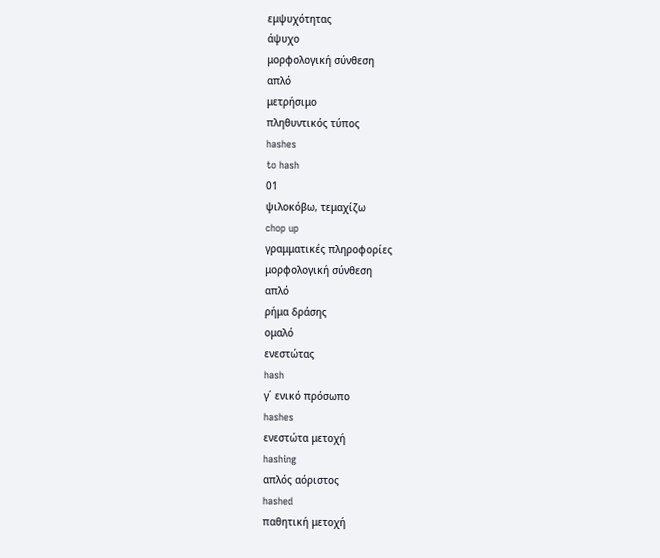εμψυχότητας
άψυχο
μορφολογική σύνθεση
απλό
μετρήσιμο
πληθυντικός τύπος
hashes
to hash
01
ψιλοκόβω, τεμαχίζω
chop up
γραμματικές πληροφορίες
μορφολογική σύνθεση
απλό
ρήμα δράσης
ομαλό
ενεστώτας
hash
γ΄ ενικό πρόσωπο
hashes
ενεστώτα μετοχή
hashing
απλός αόριστος
hashed
παθητική μετοχή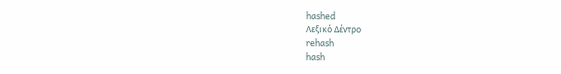hashed
Λεξικό Δέντρο
rehash
hash